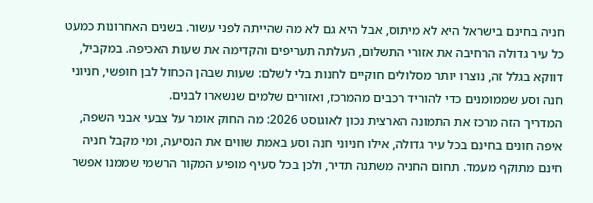חניה בחינם בישראל היא לא מיתוס, אבל היא גם לא מה שהייתה לפני עשור. בשנים האחרונות כמעט כל עיר גדולה הרחיבה את אזורי התשלום, העלתה תעריפים והקדימה את שעות האכיפה. במקביל, דווקא בגלל זה, נוצרו יותר מסלולים חוקיים לחנות בלי לשלם: שעות שבהן הכחול לבן חופשי, חניוני חנה וסע שממומנים כדי להוריד רכבים מהמרכז, ואזורים שלמים שנשארו לבנים.
המדריך הזה מרכז את התמונה הארצית נכון לאוגוסט 2026: מה החוק אומר על צבעי אבני השפה, איפה חונים בחינם בכל עיר גדולה, אילו חניוני חנה וסע באמת שווים את הנסיעה, ומי מקבל חניה חינם מתוקף מעמד. תחום החניה משתנה תדיר, ולכן בכל סעיף מופיע המקור הרשמי שממנו אפשר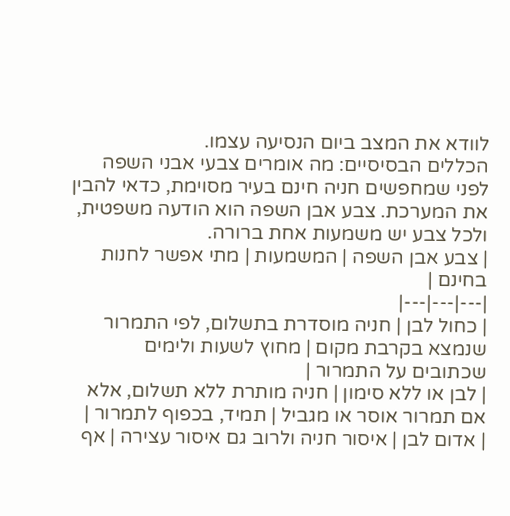לוודא את המצב ביום הנסיעה עצמו.
הכללים הבסיסיים: מה אומרים צבעי אבני השפה
לפני שמחפשים חניה חינם בעיר מסוימת, כדאי להבין את המערכת. צבע אבן השפה הוא הודעה משפטית, ולכל צבע יש משמעות אחת ברורה.
| צבע אבן השפה | המשמעות | מתי אפשר לחנות בחינם |
|---|---|---|
| כחול לבן | חניה מוסדרת בתשלום, לפי התמרור שנמצא בקרבת מקום | מחוץ לשעות ולימים שכתובים על התמרור |
| לבן או ללא סימון | חניה מותרת ללא תשלום, אלא אם תמרור אוסר או מגביל | תמיד, בכפוף לתמרור |
| אדום לבן | איסור חניה ולרוב גם איסור עצירה | אף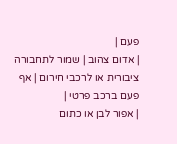פעם |
| אדום צהוב | שמור לתחבורה ציבורית או לרכבי חירום | אף פעם ברכב פרטי |
| אפור לבן או כתום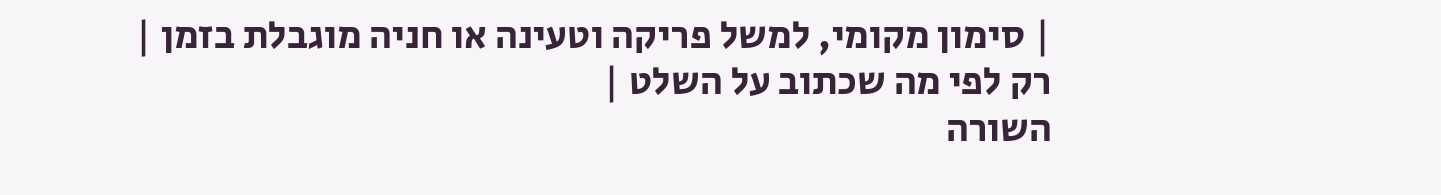| סימון מקומי, למשל פריקה וטעינה או חניה מוגבלת בזמן | רק לפי מה שכתוב על השלט |
השורה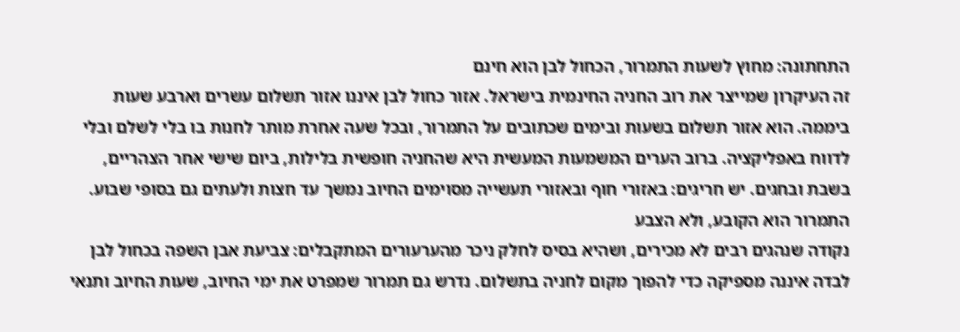התחתונה: מחוץ לשעות התמרור, הכחול לבן הוא חינם
זה העיקרון שמייצר את רוב החניה החינמית בישראל. אזור כחול לבן איננו אזור תשלום עשרים וארבע שעות ביממה. הוא אזור תשלום בשעות ובימים שכתובים על התמרור, ובכל שעה אחרת מותר לחנות בו בלי לשלם ובלי לדווח באפליקציה. ברוב הערים המשמעות המעשית היא שהחניה חופשית בלילות, ביום שישי אחר הצהריים, בשבת ובחגים. יש חריגים: באזורי חוף ובאזורי תעשייה מסוימים החיוב נמשך עד חצות ולעתים גם בסופי שבוע.
התמרור הוא הקובע, ולא הצבע
נקודה שנהגים רבים לא מכירים, ושהיא בסיס לחלק ניכר מהערעורים המתקבלים: צביעת אבן השפה בכחול לבן לבדה איננה מספיקה כדי להפוך מקום לחניה בתשלום. נדרש גם תמרור שמפרט את ימי החיוב, שעות החיוב ותנאי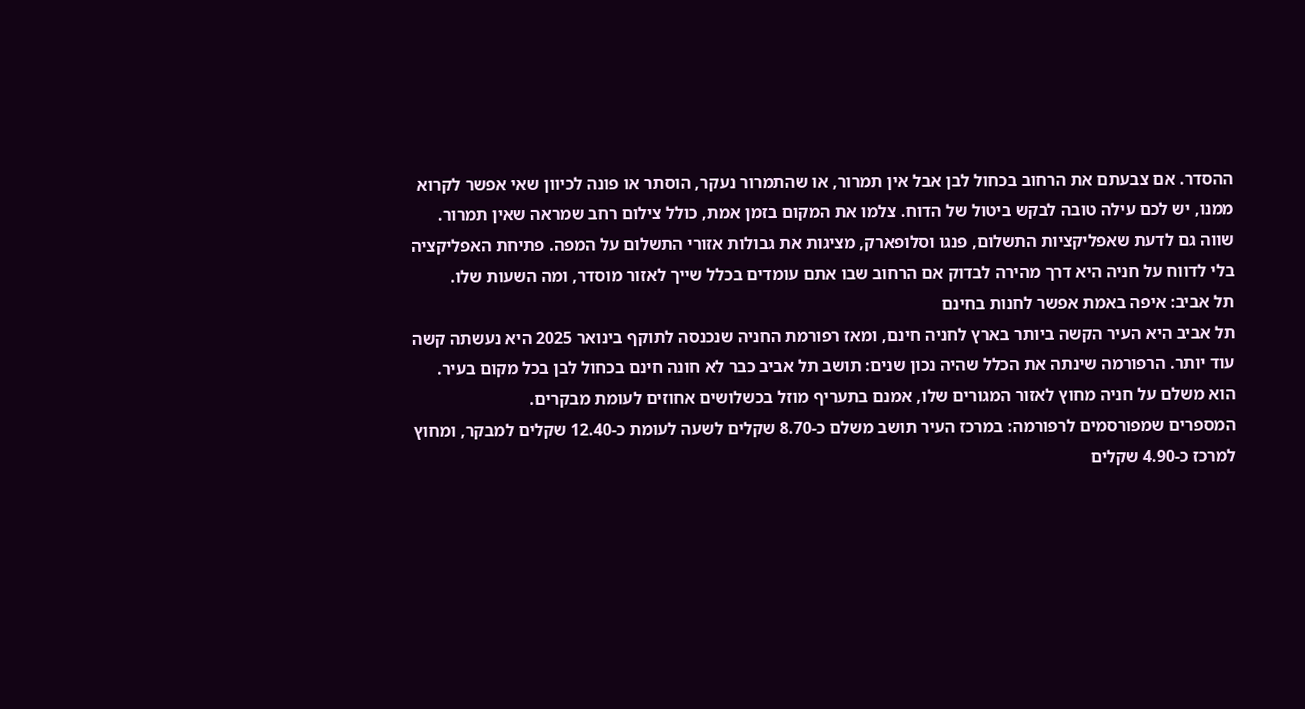ההסדר. אם צבעתם את הרחוב בכחול לבן אבל אין תמרור, או שהתמרור נעקר, הוסתר או פונה לכיוון שאי אפשר לקרוא ממנו, יש לכם עילה טובה לבקש ביטול של הדוח. צלמו את המקום בזמן אמת, כולל צילום רחב שמראה שאין תמרור.
שווה גם לדעת שאפליקציות התשלום, פנגו וסלופארק, מציגות את גבולות אזורי התשלום על המפה. פתיחת האפליקציה בלי לדווח על חניה היא דרך מהירה לבדוק אם הרחוב שבו אתם עומדים בכלל שייך לאזור מוסדר, ומה השעות שלו.
תל אביב: איפה באמת אפשר לחנות בחינם
תל אביב היא העיר הקשה ביותר בארץ לחניה חינם, ומאז רפורמת החניה שנכנסה לתוקף בינואר 2025 היא נעשתה קשה עוד יותר. הרפורמה שינתה את הכלל שהיה נכון שנים: תושב תל אביב כבר לא חונה חינם בכחול לבן בכל מקום בעיר. הוא משלם על חניה מחוץ לאזור המגורים שלו, אמנם בתעריף מוזל בכשלושים אחוזים לעומת מבקרים.
המספרים שמפורסמים לרפורמה: במרכז העיר תושב משלם כ-8.70 שקלים לשעה לעומת כ-12.40 שקלים למבקר, ומחוץ למרכז כ-4.90 שקלים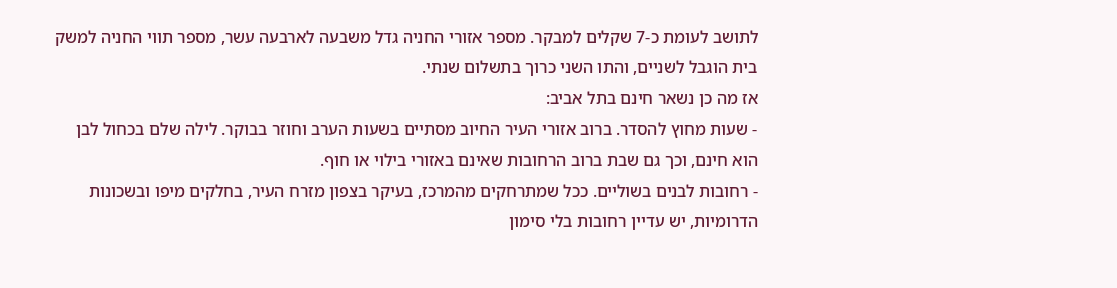לתושב לעומת כ-7 שקלים למבקר. מספר אזורי החניה גדל משבעה לארבעה עשר, מספר תווי החניה למשק בית הוגבל לשניים, והתו השני כרוך בתשלום שנתי.
אז מה כן נשאר חינם בתל אביב:
- שעות מחוץ להסדר. ברוב אזורי העיר החיוב מסתיים בשעות הערב וחוזר בבוקר. לילה שלם בכחול לבן הוא חינם, וכך גם שבת ברוב הרחובות שאינם באזורי בילוי או חוף.
- רחובות לבנים בשוליים. ככל שמתרחקים מהמרכז, בעיקר בצפון מזרח העיר, בחלקים מיפו ובשכונות הדרומיות, יש עדיין רחובות בלי סימון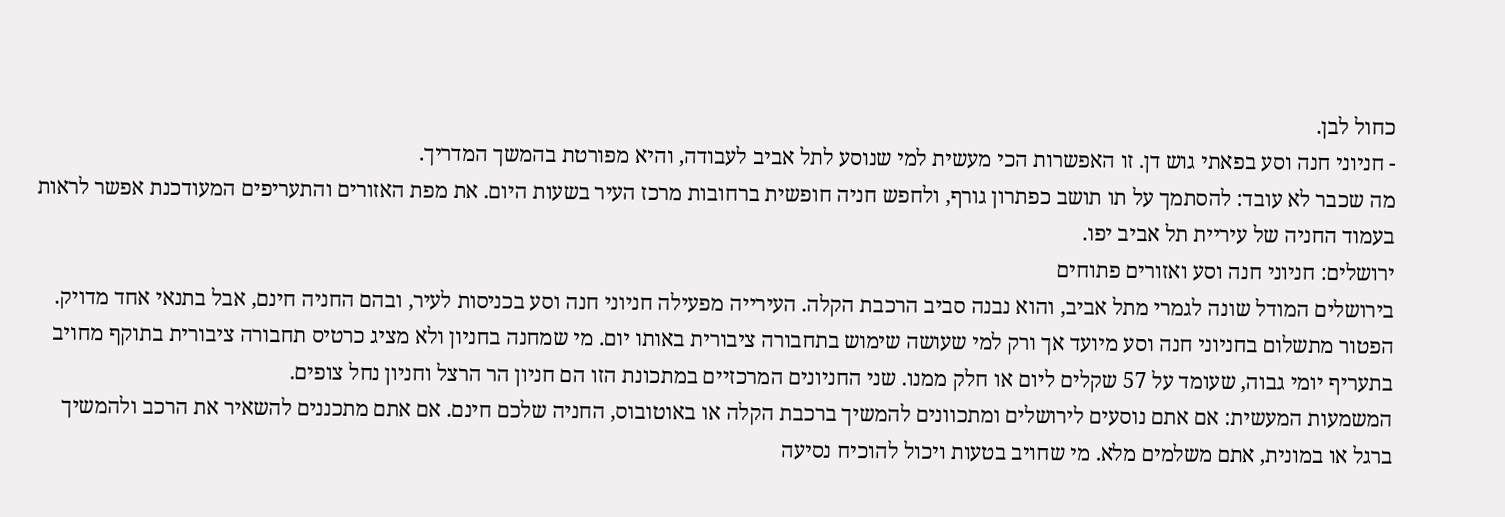כחול לבן.
- חניוני חנה וסע בפאתי גוש דן. זו האפשרות הכי מעשית למי שנוסע לתל אביב לעבודה, והיא מפורטת בהמשך המדריך.
מה שכבר לא עובד: להסתמך על תו תושב כפתרון גורף, ולחפש חניה חופשית ברחובות מרכז העיר בשעות היום. את מפת האזורים והתעריפים המעודכנת אפשר לראות בעמוד החניה של עיריית תל אביב יפו.
ירושלים: חניוני חנה וסע ואזורים פתוחים
בירושלים המודל שונה לגמרי מתל אביב, והוא נבנה סביב הרכבת הקלה. העירייה מפעילה חניוני חנה וסע בכניסות לעיר, ובהם החניה חינם, אבל בתנאי אחד מדויק.
הפטור מתשלום בחניוני חנה וסע מיועד אך ורק למי שעושה שימוש בתחבורה ציבורית באותו יום. מי שמחנה בחניון ולא מציג כרטיס תחבורה ציבורית בתוקף מחויב בתעריף יומי גבוה, שעומד על 57 שקלים ליום או חלק ממנו. שני החניונים המרכזיים במתכונת הזו הם חניון הר הרצל וחניון נחל צופים.
המשמעות המעשית: אם אתם נוסעים לירושלים ומתכוונים להמשיך ברכבת הקלה או באוטובוס, החניה שלכם חינם. אם אתם מתכננים להשאיר את הרכב ולהמשיך ברגל או במונית, אתם משלמים מלא. מי שחויב בטעות ויכול להוכיח נסיעה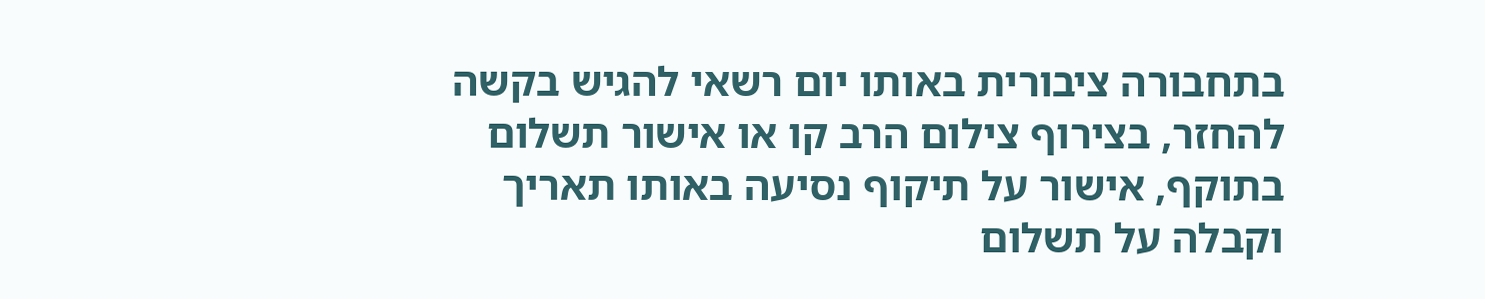בתחבורה ציבורית באותו יום רשאי להגיש בקשה להחזר, בצירוף צילום הרב קו או אישור תשלום בתוקף, אישור על תיקוף נסיעה באותו תאריך וקבלה על תשלום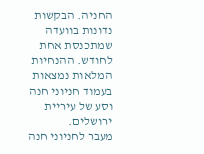החניה. הבקשות נדונות בוועדה שמתכנסת אחת לחודש. ההנחיות המלאות נמצאות בעמוד חניוני חנה וסע של עיריית ירושלים.
מעבר לחניוני חנה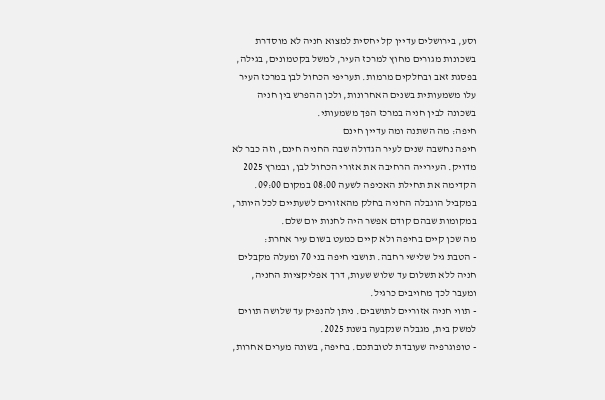וסע, בירושלים עדיין קל יחסית למצוא חניה לא מוסדרת בשכונות מגורים מחוץ למרכז העיר, למשל בקטמונים, בגילה, בפסגת זאב ובחלקים מרמות. תעריפי הכחול לבן במרכז העיר עלו משמעותית בשנים האחרונות, ולכן ההפרש בין חניה בשכונה לבין חניה במרכז הפך משמעותי.
חיפה: מה השתנה ומה עדיין חינם
חיפה נחשבה שנים לעיר הגדולה שבה החניה חינם, וזה כבר לא מדויק. העירייה הרחיבה את אזורי הכחול לבן, ובמרץ 2025 הקדימה את תחילת האכיפה לשעה 08:00 במקום 09:00. במקביל הוגבלה החניה בחלק מהאזורים לשעתיים לכל היותר, במקומות שבהם קודם אפשר היה לחנות יום שלם.
מה שכן קיים בחיפה ולא קיים כמעט בשום עיר אחרת:
- הטבת גיל שלישי רחבה. תושבי חיפה בני 70 ומעלה מקבלים חניה ללא תשלום עד שלוש שעות, דרך אפליקציות החניה, ומעבר לכך מחויבים כרגיל.
- תווי חניה אזוריים לתושבים. ניתן להנפיק עד שלושה תווים למשק בית, מגבלה שנקבעה בשנת 2025.
- טופוגרפיה שעובדת לטובתכם. בחיפה, בשונה מערים אחרות,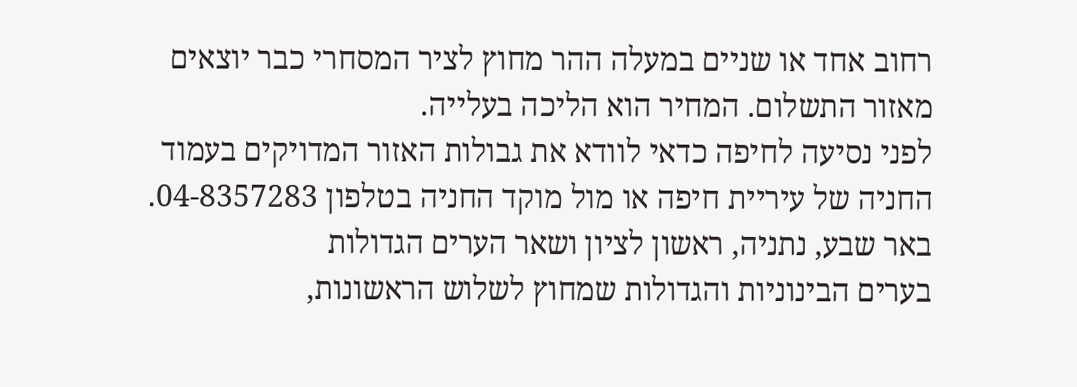רחוב אחד או שניים במעלה ההר מחוץ לציר המסחרי כבר יוצאים מאזור התשלום. המחיר הוא הליכה בעלייה.
לפני נסיעה לחיפה כדאי לוודא את גבולות האזור המדויקים בעמוד החניה של עיריית חיפה או מול מוקד החניה בטלפון 04-8357283.
באר שבע, נתניה, ראשון לציון ושאר הערים הגדולות
בערים הבינוניות והגדולות שמחוץ לשלוש הראשונות,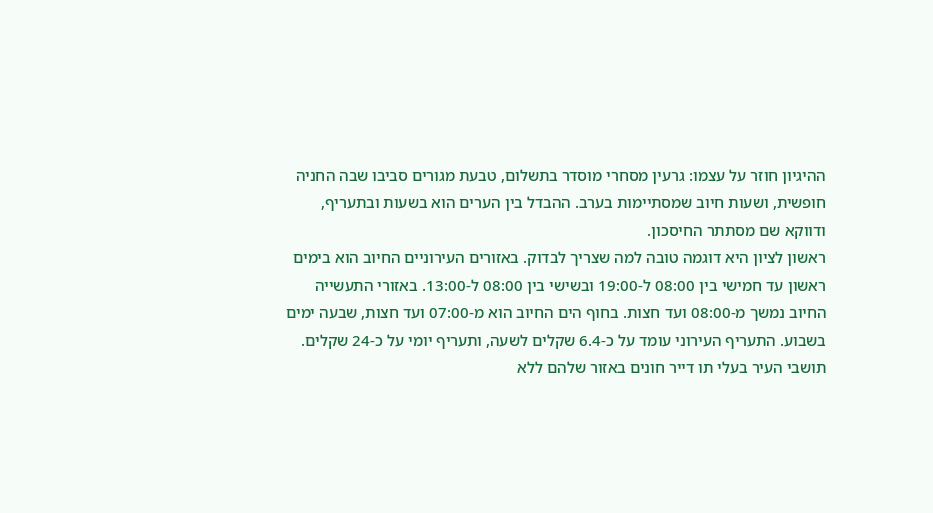ההיגיון חוזר על עצמו: גרעין מסחרי מוסדר בתשלום, טבעת מגורים סביבו שבה החניה חופשית, ושעות חיוב שמסתיימות בערב. ההבדל בין הערים הוא בשעות ובתעריף, ודווקא שם מסתתר החיסכון.
ראשון לציון היא דוגמה טובה למה שצריך לבדוק. באזורים העירוניים החיוב הוא בימים ראשון עד חמישי בין 08:00 ל-19:00 ובשישי בין 08:00 ל-13:00. באזורי התעשייה החיוב נמשך מ-08:00 ועד חצות. בחוף הים החיוב הוא מ-07:00 ועד חצות, שבעה ימים בשבוע. התעריף העירוני עומד על כ-6.4 שקלים לשעה, ותעריף יומי על כ-24 שקלים. תושבי העיר בעלי תו דייר חונים באזור שלהם ללא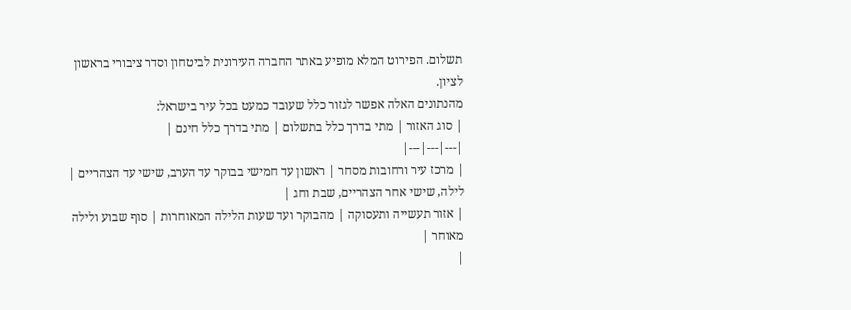תשלום. הפירוט המלא מופיע באתר החברה העירונית לביטחון וסדר ציבורי בראשון לציון.
מהנתונים האלה אפשר לגזור כלל שעובד כמעט בכל עיר בישראל:
| סוג האזור | מתי בדרך כלל בתשלום | מתי בדרך כלל חינם |
|---|---|---|
| מרכז עיר ורחובות מסחר | ראשון עד חמישי בבוקר עד הערב, שישי עד הצהריים | לילה, שישי אחר הצהריים, שבת וחג |
| אזור תעשייה ותעסוקה | מהבוקר ועד שעות הלילה המאוחרות | סוף שבוע ולילה מאוחר |
|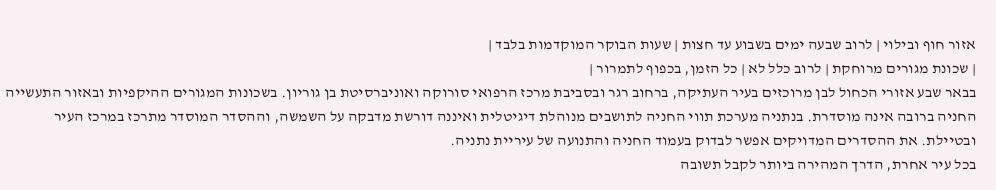אזור חוף ובילוי | לרוב שבעה ימים בשבוע עד חצות | שעות הבוקר המוקדמות בלבד |
| שכונת מגורים מרוחקת | לרוב כלל לא | כל הזמן, בכפוף לתמרור |
בבאר שבע אזורי הכחול לבן מרוכזים בעיר העתיקה, ברחוב רגר ובסביבת מרכז הרפואי סורוקה ואוניברסיטת בן גוריון. בשכונות המגורים ההיקפיות ובאזור התעשייה החניה ברובה אינה מוסדרת. בנתניה מערכת תווי החניה לתושבים מנוהלת דיגיטלית ואיננה דורשת מדבקה על השמשה, וההסדר המוסדר מתרכז במרכז העיר ובטיילת. את ההסדרים המדויקים אפשר לבדוק בעמוד החניה והתנועה של עיריית נתניה.
בכל עיר אחרת, הדרך המהירה ביותר לקבל תשובה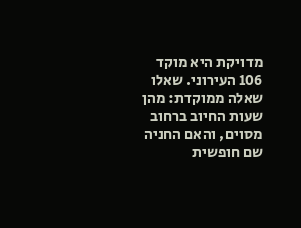מדויקת היא מוקד 106 העירוני. שאלו שאלה ממוקדת: מהן שעות החיוב ברחוב מסוים, והאם החניה שם חופשית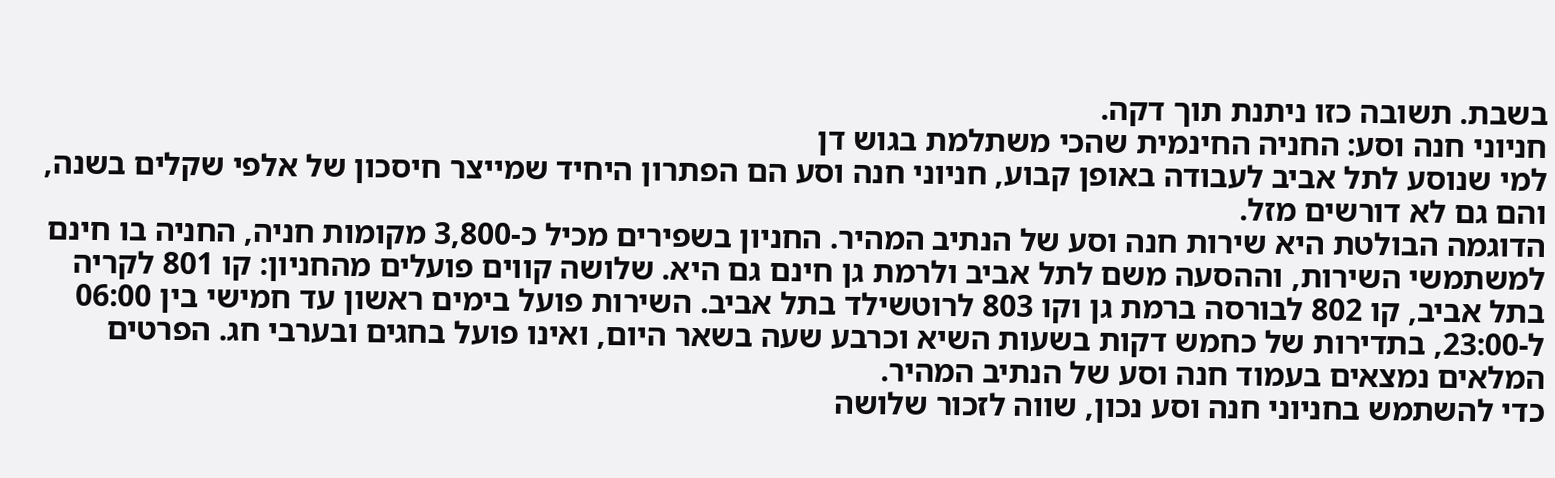בשבת. תשובה כזו ניתנת תוך דקה.
חניוני חנה וסע: החניה החינמית שהכי משתלמת בגוש דן
למי שנוסע לתל אביב לעבודה באופן קבוע, חניוני חנה וסע הם הפתרון היחיד שמייצר חיסכון של אלפי שקלים בשנה, והם גם לא דורשים מזל.
הדוגמה הבולטת היא שירות חנה וסע של הנתיב המהיר. החניון בשפירים מכיל כ-3,800 מקומות חניה, החניה בו חינם למשתמשי השירות, וההסעה משם לתל אביב ולרמת גן חינם גם היא. שלושה קווים פועלים מהחניון: קו 801 לקריה בתל אביב, קו 802 לבורסה ברמת גן וקו 803 לרוטשילד בתל אביב. השירות פועל בימים ראשון עד חמישי בין 06:00 ל-23:00, בתדירות של כחמש דקות בשעות השיא וכרבע שעה בשאר היום, ואינו פועל בחגים ובערבי חג. הפרטים המלאים נמצאים בעמוד חנה וסע של הנתיב המהיר.
כדי להשתמש בחניוני חנה וסע נכון, שווה לזכור שלושה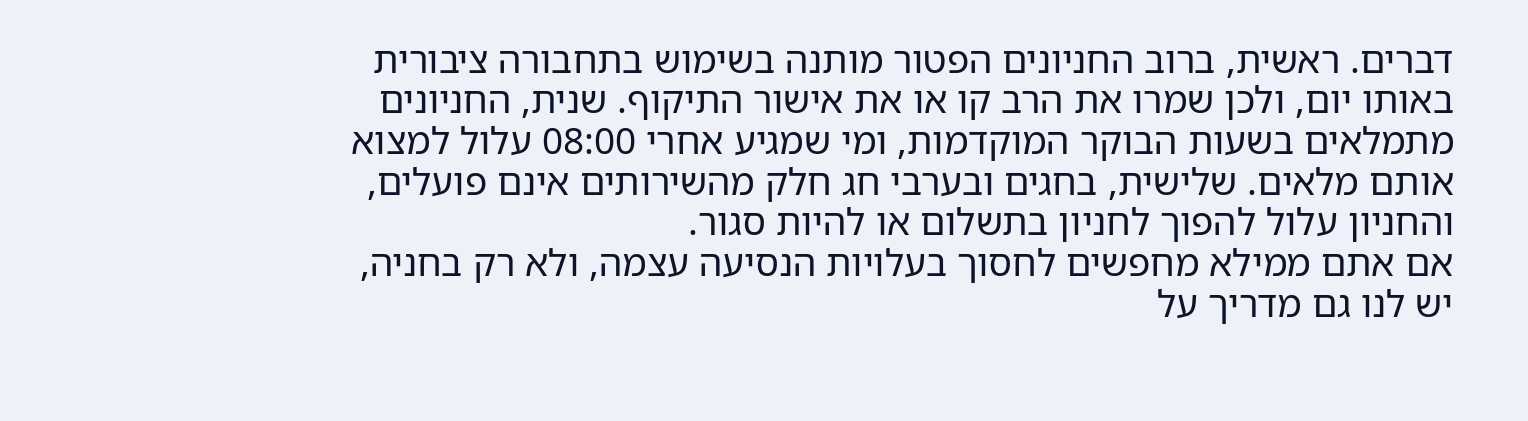דברים. ראשית, ברוב החניונים הפטור מותנה בשימוש בתחבורה ציבורית באותו יום, ולכן שמרו את הרב קו או את אישור התיקוף. שנית, החניונים מתמלאים בשעות הבוקר המוקדמות, ומי שמגיע אחרי 08:00 עלול למצוא אותם מלאים. שלישית, בחגים ובערבי חג חלק מהשירותים אינם פועלים, והחניון עלול להפוך לחניון בתשלום או להיות סגור.
אם אתם ממילא מחפשים לחסוך בעלויות הנסיעה עצמה, ולא רק בחניה, יש לנו גם מדריך על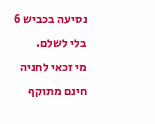נסיעה בכביש 6 בלי לשלם.
מי זכאי לחניה חינם מתוקף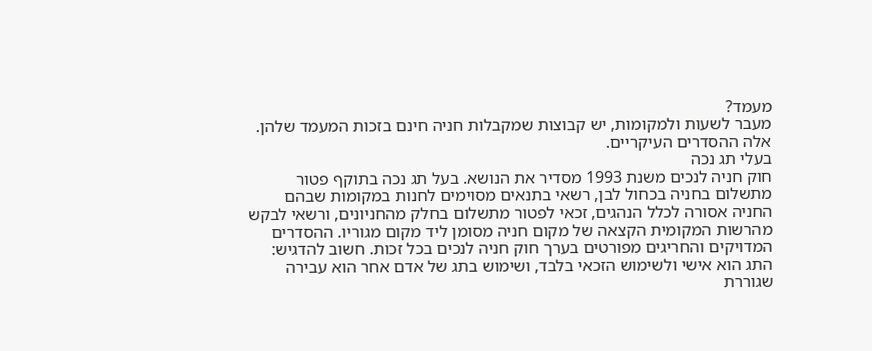מעמד?
מעבר לשעות ולמקומות, יש קבוצות שמקבלות חניה חינם בזכות המעמד שלהן. אלה ההסדרים העיקריים.
בעלי תג נכה
חוק חניה לנכים משנת 1993 מסדיר את הנושא. בעל תג נכה בתוקף פטור מתשלום בחניה בכחול לבן, רשאי בתנאים מסוימים לחנות במקומות שבהם החניה אסורה לכלל הנהגים, זכאי לפטור מתשלום בחלק מהחניונים, ורשאי לבקש מהרשות המקומית הקצאה של מקום חניה מסומן ליד מקום מגוריו. ההסדרים המדויקים והחריגים מפורטים בערך חוק חניה לנכים בכל זכות. חשוב להדגיש: התג הוא אישי ולשימוש הזכאי בלבד, ושימוש בתג של אדם אחר הוא עבירה שגוררת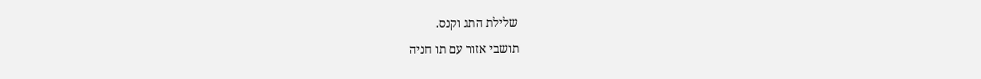שלילת התג וקנס.
תושבי אזור עם תו חניה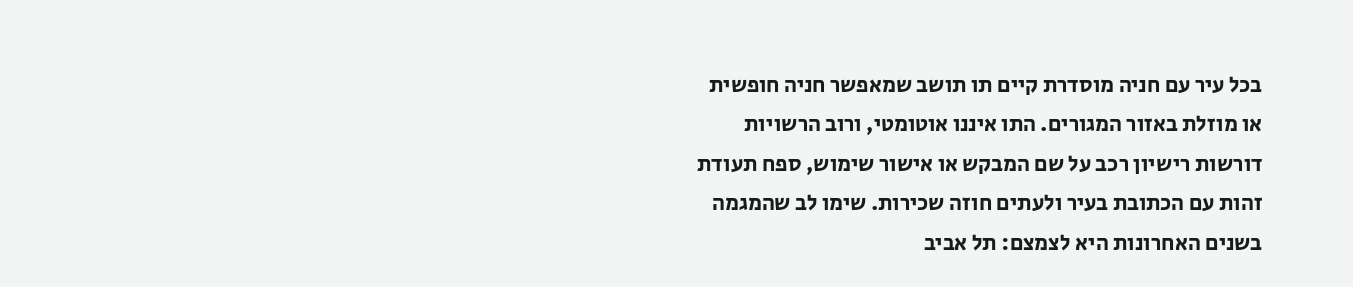בכל עיר עם חניה מוסדרת קיים תו תושב שמאפשר חניה חופשית או מוזלת באזור המגורים. התו איננו אוטומטי, ורוב הרשויות דורשות רישיון רכב על שם המבקש או אישור שימוש, ספח תעודת זהות עם הכתובת בעיר ולעתים חוזה שכירות. שימו לב שהמגמה בשנים האחרונות היא לצמצם: תל אביב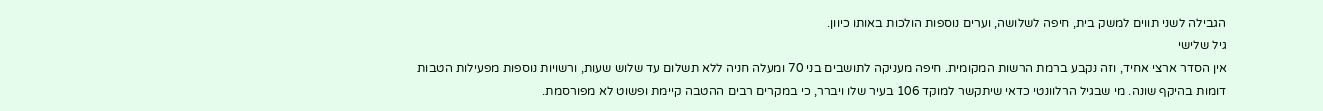הגבילה לשני תווים למשק בית, חיפה לשלושה, וערים נוספות הולכות באותו כיוון.
גיל שלישי
אין הסדר ארצי אחיד, וזה נקבע ברמת הרשות המקומית. חיפה מעניקה לתושבים בני 70 ומעלה חניה ללא תשלום עד שלוש שעות, ורשויות נוספות מפעילות הטבות דומות בהיקף שונה. מי שבגיל הרלוונטי כדאי שיתקשר למוקד 106 בעיר שלו ויברר, כי במקרים רבים ההטבה קיימת ופשוט לא מפורסמת.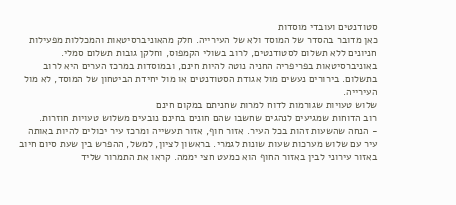סטודנטים ועובדי מוסדות
כאן מדובר בהסדר של המוסד ולא של העירייה. חלק מהאוניברסיטאות והמכללות מפעילות חניונים ללא תשלום לסטודנטים, לרוב בשולי הקמפוס, וחלקן גובות תשלום סמלי. באוניברסיטאות בפריפריה החניה נוטה להיות חינם, ובמוסדות במרכז הערים היא לרוב בתשלום. בירורים נעשים מול אגודת הסטודנטים או מול יחידת הביטחון של המוסד, לא מול העירייה.
שלוש טעויות שגורמות לדוח למרות שחניתם במקום חינם
רוב הדוחות שמגיעים לנהגים שחשבו שהם חונים בחינם נובעים משלוש טעויות חוזרות.
- הנחה שהשעות זהות בכל העיר. אזור חוף, אזור תעשייה ומרכז עיר יכולים להיות באותה עיר עם שלוש מערכות שעות שונות לגמרי. בראשון לציון, למשל, ההפרש בין שעת סיום חיוב באזור עירוני לבין באזור החוף הוא כמעט חצי יממה. קראו את התמרור שליד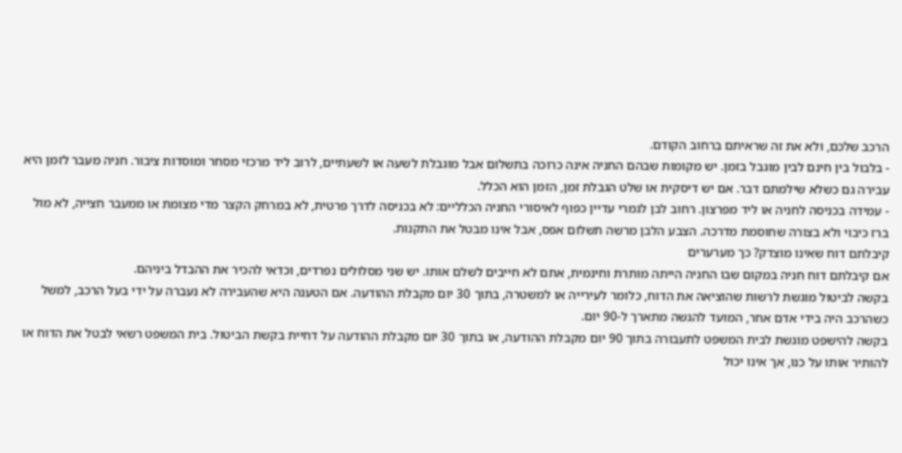הרכב שלכם, ולא את זה שראיתם ברחוב הקודם.
- בלבול בין חינם לבין מוגבל בזמן. יש מקומות שבהם החניה אינה כרוכה בתשלום אבל מוגבלת לשעה או לשעתיים, לרוב ליד מרכזי מסחר ומוסדות ציבור. חניה מעבר לזמן היא עבירה גם כשלא שילמתם דבר. אם יש דיסקית או שלט הגבלת זמן, הזמן הוא הכלל.
- עמידה בכניסה לחניה או ליד מפרצון. רחוב לבן לגמרי עדיין כפוף לאיסורי החניה הכלליים: לא בכניסה לדרך פרטית, לא במרחק הקצר מדי מצומת או ממעבר חצייה, לא מול ברז כיבוי ולא בצורה שחוסמת מדרכה. הצבע הלבן מרשה תשלום אפס, אבל אינו מבטל את התקנות.
קיבלתם דוח שאינו מוצדק? כך מערערים
אם קיבלתם דוח חניה במקום שבו החניה הייתה מותרת וחינמית, אתם לא חייבים לשלם אותו. יש שני מסלולים נפרדים, וכדאי להכיר את ההבדל ביניהם.
בקשה לביטול מוגשת לרשות שהוציאה את הדוח, כלומר לעירייה או למשטרה, בתוך 30 יום מקבלת ההודעה. אם הטענה היא שהעבירה לא נעברה על ידי בעל הרכב, למשל כשהרכב היה בידי אדם אחר, המועד להגשה מתארך ל-90 יום.
בקשה להישפט מוגשת לבית המשפט לתעבורה בתוך 90 יום מקבלת ההודעה, או בתוך 30 יום מקבלת ההודעה על דחיית בקשת הביטול. בית המשפט רשאי לבטל את הדוח או להותיר אותו על כנו, אך אינו יכול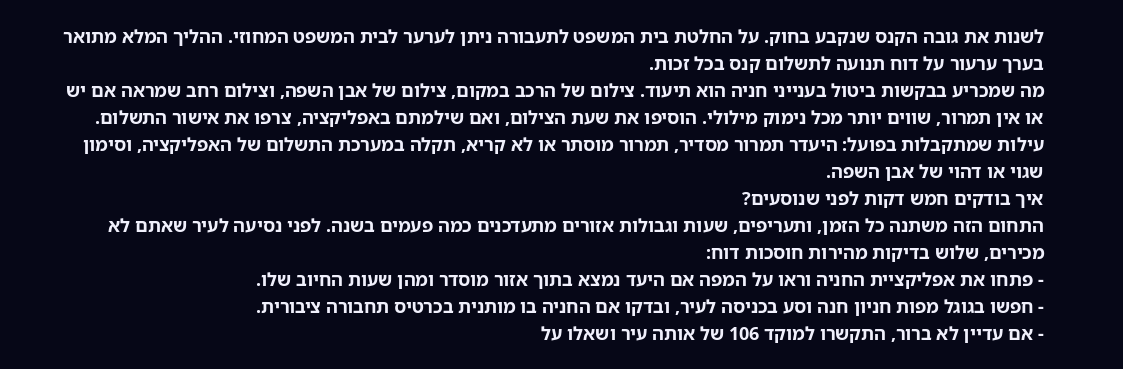לשנות את גובה הקנס שנקבע בחוק. על החלטת בית המשפט לתעבורה ניתן לערער לבית המשפט המחוזי. ההליך המלא מתואר בערך ערעור על דוח תנועה לתשלום קנס בכל זכות.
מה שמכריע בבקשות ביטול בענייני חניה הוא תיעוד. צילום של הרכב במקום, צילום של אבן השפה, וצילום רחב שמראה אם יש או אין תמרור, שווים יותר מכל נימוק מילולי. הוסיפו את שעת הצילום, ואם שילמתם באפליקציה, צרפו את אישור התשלום. עילות שמתקבלות בפועל: היעדר תמרור מסדיר, תמרור מוסתר או לא קריא, תקלה במערכת התשלום של האפליקציה, וסימון שגוי או דהוי של אבן השפה.
איך בודקים חמש דקות לפני שנוסעים?
התחום הזה משתנה כל הזמן, ותעריפים, שעות וגבולות אזורים מתעדכנים כמה פעמים בשנה. לפני נסיעה לעיר שאתם לא מכירים, שלוש בדיקות מהירות חוסכות דוח:
- פתחו את אפליקציית החניה וראו על המפה אם היעד נמצא בתוך אזור מוסדר ומהן שעות החיוב שלו.
- חפשו בגוגל מפות חניון חנה וסע בכניסה לעיר, ובדקו אם החניה בו מותנית בכרטיס תחבורה ציבורית.
- אם עדיין לא ברור, התקשרו למוקד 106 של אותה עיר ושאלו על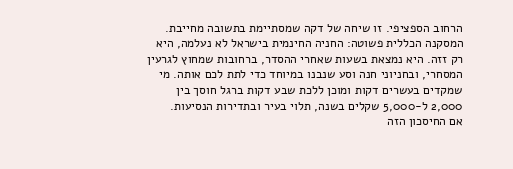הרחוב הספציפי. זו שיחה של דקה שמסתיימת בתשובה מחייבת.
המסקנה הכללית פשוטה: החניה החינמית בישראל לא נעלמה, היא רק זזה. היא נמצאת בשעות שאחרי ההסדר, ברחובות שמחוץ לגרעין המסחרי, ובחניוני חנה וסע שנבנו במיוחד כדי לתת לכם אותה. מי שמקדים בעשרים דקות ומוכן ללכת שבע דקות ברגל חוסך בין 2,000 ל-5,000 שקלים בשנה, תלוי בעיר ובתדירות הנסיעות.
אם החיסכון הזה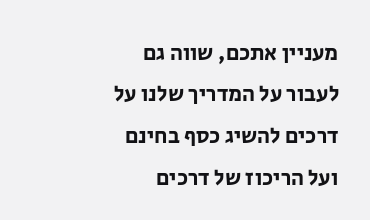מעניין אתכם, שווה גם לעבור על המדריך שלנו על דרכים להשיג כסף בחינם ועל הריכוז של דרכים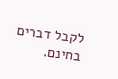לקבל דברים בחינם.